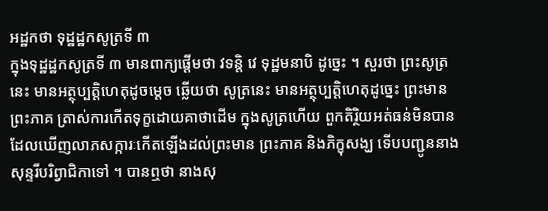អដ្ឋកថា ទុដ្ឋដ្ឋកសូត្រទី ៣
ក្នុងទុដ្ឋដ្ឋកសូត្រទី ៣ មានពាក្យផ្តើមថា វទន្តិ វេ ទុដ្ឋមនាបិ ដូច្នេះ ។ សួរថា ព្រះសូត្រនេះ មានអត្ថុប្បត្តិហេតុដូចម្តេច ឆ្លើយថា សូត្រនេះ មានអត្ថុប្បត្តិហេតុដូច្នេះ ព្រះមានព្រះភាគ ត្រាស់ការកើតទុក្ខដោយគាថាដើម ក្នុងសូត្រហើយ ពួកតិរ្ថិយអត់ធន់មិនបាន ដែលឃើញលាភសក្ការៈកើតឡើងដល់ព្រះមាន ព្រះភាគ និងភិក្ខុសង្ឃ ទើបបញ្ជូននាងសុន្ទរីបរិព្វាជិកាទៅ ។ បានឮថា នាងសុ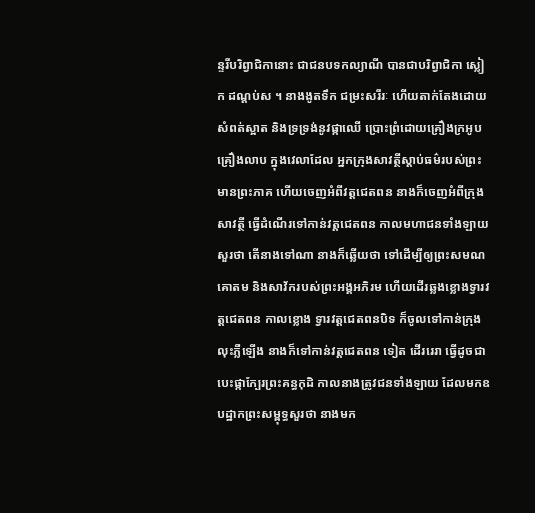ន្ទរីបរិព្វាជិកានោះ ជាជនបទកល្យាណី បានជាបរិព្វាជិកា ស្លៀក ដណ្តប់ស ។ នាងងូតទឹក ជម្រះសរីរៈ ហើយតាក់តែងដោយសំពត់ស្អាត និងទ្រទ្រង់នូវផ្កាឈើ ប្រោះព្រំដោយគ្រឿងក្រអូប គ្រឿងលាប ក្នុងវេលាដែល អ្នកក្រុងសាវត្ថីស្តាប់ធម៌របស់ព្រះមានព្រះភាគ ហើយចេញអំពីវត្តជេតពន នាងក៏ចេញអំពីក្រុងសាវត្ថី ធ្វើដំណើរទៅកាន់វត្តជេតពន កាលមហាជនទាំងឡាយសួរថា តើនាងទៅណា នាងក៏ឆ្លើយថា ទៅដើម្បីឲ្យព្រះសមណគោតម និងសាវ័ករបស់ព្រះអង្គអភិរម ហើយដើរឆ្លងខ្លោងទ្វារវត្តជេតពន កាលខ្លោង ទ្វារវត្តជេតពនបិទ ក៏ចូលទៅកាន់ក្រុង លុះភ្លឺឡើង នាងក៏ទៅកាន់វត្តជេតពន ទៀត ដើររេរា ធ្វើដូចជាបេះផ្កាក្បែរព្រះគន្ធកុដិ កាលនាងត្រូវជនទាំងឡាយ ដែលមកឧបដ្ឋាកព្រះសម្ពុទ្ធសួរថា នាងមក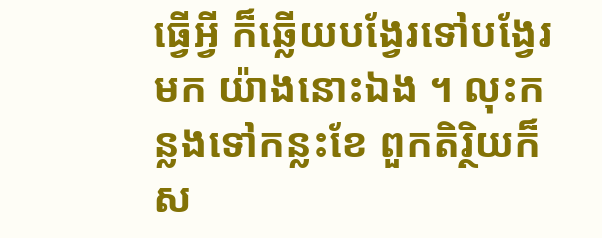ធ្វើអ្វី ក៏ឆ្លើយបង្វែរទៅបង្វែរមក យ៉ាងនោះឯង ។ លុះកន្លងទៅកន្លះខែ ពួកតិរ្ថិយក៏ស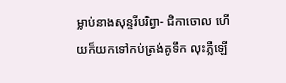ម្លាប់នាងសុន្ទរីបរិព្វា- ជិកាចោល ហើយក៏យកទៅកប់ត្រង់គូទឹក លុះភ្លឺឡើ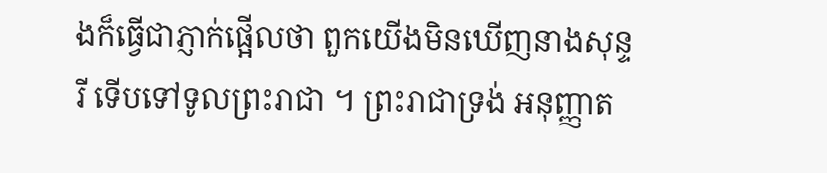ងក៏ធ្វើជាភ្ញាក់ផ្អើលថា ពួកយើងមិនឃើញនាងសុន្ទរី ទើបទៅទូលព្រះរាជា ។ ព្រះរាជាទ្រង់ អនុញ្ញាត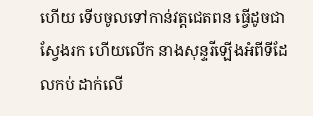ហើយ ទើបចូលទៅកាន់វត្តជេតពន ធ្វើដូចជាស្វែងរក ហើយលើក នាងសុន្ទរីឡើងអំពីទីដែលកប់ ដាក់លើ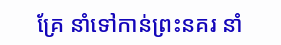គ្រែ នាំទៅកាន់ព្រះនគរ នាំ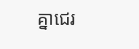គ្នាជេរ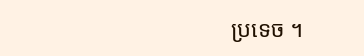ប្រទេច ។